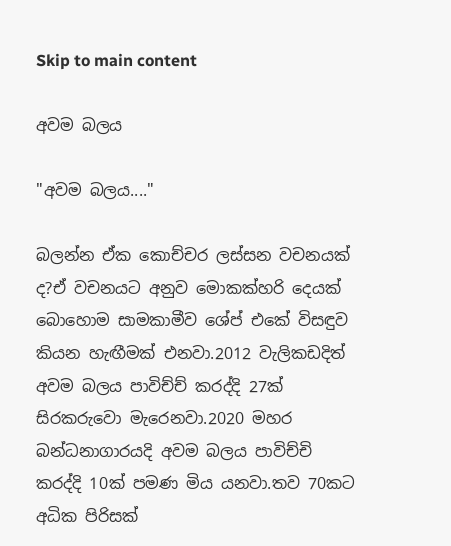Skip to main content

අවම බලය

"අවම බලය...."

බලන්න ඒක කොච්චර ලස්සන වචනයක් ද?ඒ වචනයට අනුව මොකක්හරි දෙයක් බොහොම සාමකාමීව ශේප් එකේ විසඳුව කියන හැඟීමක් එනවා.2012 වැලිකඩදිත් අවම බලය පාවිච්ච් කරද්දි 27ක් සිරකරුවො මැරෙනවා.2020 මහර බන්ධනාගාරයදි අවම බලය පාවිච්චි කරද්දි 10ක් පමණ මිය යනවා.තව 70කට අධික පිරිසක්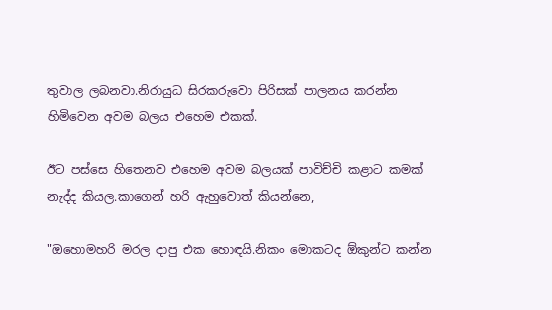තුවාල ලබනවා.නිරායුධ සිරකරුවො පිරිසක් පාලනය කරන්න හිමිවෙන අවම බලය එහෙම එකක්.

ඊට පස්සෙ හිතෙනව එහෙම අවම බලයක් පාවිච්චි කළාට කමක් නැද්ද කියල.කාගෙන් හරි ඇහුවොත් කියන්නෙ,

"ඔහොමහරි මරල දාපු එක හොඳයි.නිකං මොකටද ඕකුන්ට කන්න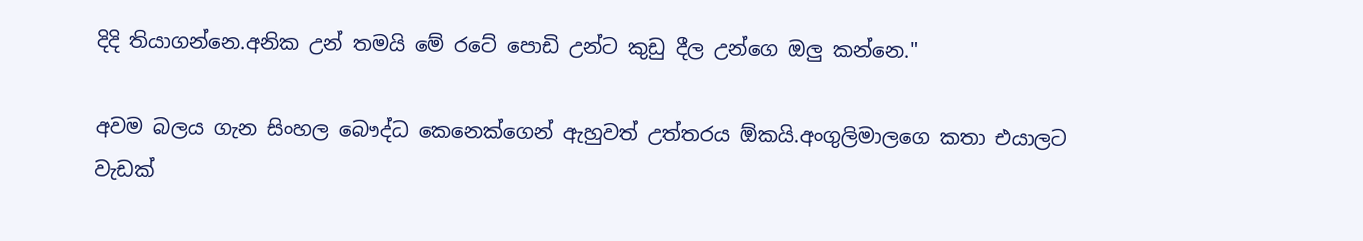දිදි තියාගන්නෙ.අනික උන් තමයි මේ රටේ පොඩි උන්ට කුඩු දීල උන්ගෙ ඔලු කන්නෙ."

අවම බලය ගැන සිංහල බෞද්ධ කෙනෙක්ගෙන් ඇහුවත් උත්තරය ඕකයි.අංගුලිමාලගෙ කතා එයාලට වැඩක්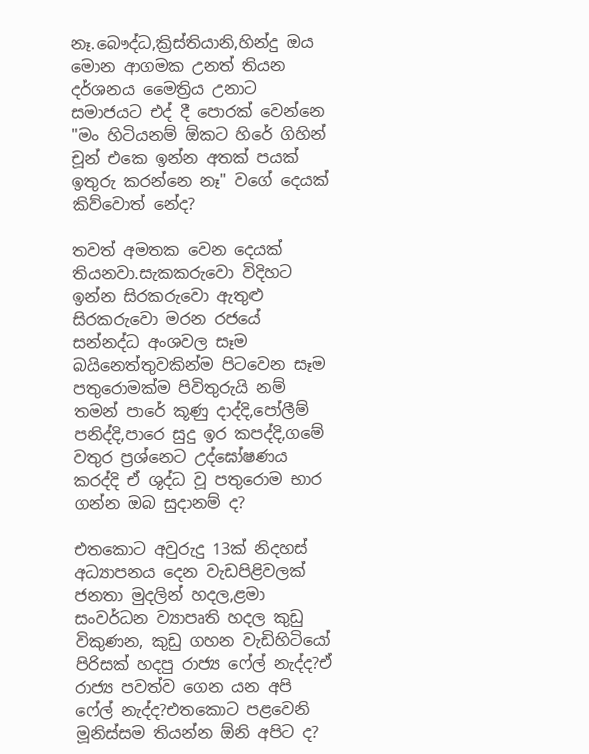නෑ.බෞද්ධ,ක්‍රිස්තියානි,හින්දු ඔය මොන ආගමක උනත් තියන දර්ශනය මෛත්‍රිය උනාට සමාජයට එද් දී පොරක් වෙන්නෙ "මං හිටියනම් ඕකට හිරේ ගිහින් චූන් එකෙ ඉන්න අතක් පයක් ඉතුරු කරන්නෙ නෑ" වගේ දෙයක් කිව්වොත් නේද?

තවත් අමතක වෙන දෙයක් තියනවා.සැකකරුවො විදිහට ඉන්න සිරකරුවො ඇතුළු සිරකරුවො මරන රජයේ සන්නද්ධ අංශවල සෑම බයිනෙත්තුවකින්ම පිටවෙන සෑම පතුරොමක්ම පිවිතුරුයි නම් තමන් පාරේ කූණු දාද්දි,පෝලීම් පනිද්දි,පාරෙ සුදු ඉර කපද්දි,ගමේ වතුර ප්‍රශ්නෙට උද්ඝෝෂණය කරද්දි ඒ ශුද්ධ වූ පතුරොම භාර ගන්න ඔබ සුදානම් ද?

එතකොට අවුරුදු 13ක් නිදහස් අධ්‍යාපනය දෙන වැඩපිළිවලක් ජනතා මුදලින් හදල,ළමා සංවර්ධන ව්‍යාපෘති හදල කුඩු විකුණන, කුඩු ගහන වැඩිහිටියෝ පිරිසක් හදපු රාජ්‍ය ෆේල් නැද්ද?ඒ රාජ්‍ය පවත්ව ගෙන යන අපි ෆේල් නැද්ද?එතකොට පළවෙනි මූනිස්සම තියන්න ඕනි අපිට ද?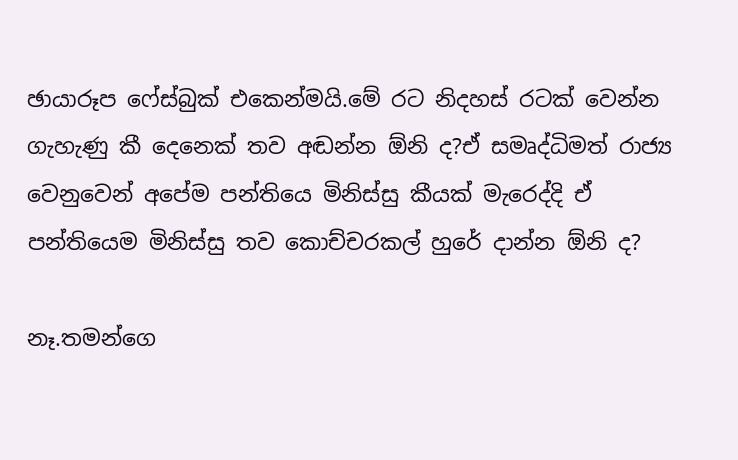ඡායාරූප ෆේස්බුක් එකෙන්මයි.මේ රට නිදහස් රටක් වෙන්න ගැහැණු කී දෙනෙක් තව අඬන්න ඕනි ද?ඒ සමෘද්ධිමත් රාජ්‍ය වෙනුවෙන් අපේම පන්තියෙ මිනිස්සු කීයක් මැරෙද්දි ඒ පන්තියෙම මිනිස්සු තව කොච්චරකල් හුරේ දාන්න ඕනි ද?

නෑ.තමන්ගෙ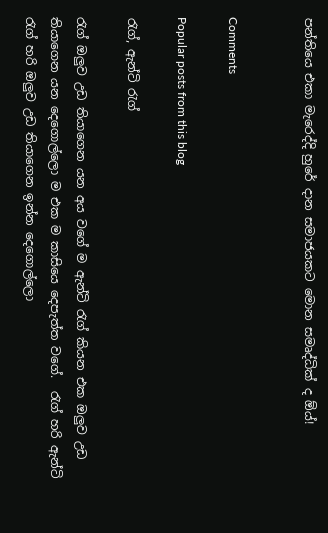පන්තියෙ එකා මැරෙද්දි හුරේ දාන සමාජයකට මොන සමෘද්ධික් ද ඕය්!


Comments

Popular posts from this blog

රැග්, ඇන්ටි රැග්

රැග් ඔලුව උඩ තියාගෙන යන අය වගේ ම ඇන්ටි රැග් කියන එක ඔලුව උඩ තියාගෙන යන දෙගොල්ලො ම එක ම කාසියෙ දෙපැත්ත වගේ.  රැග් හරි ඇන්ටි රැග් හරි ඔලුව උඩ තියාගෙන ඉන්න දෙගොල්ලො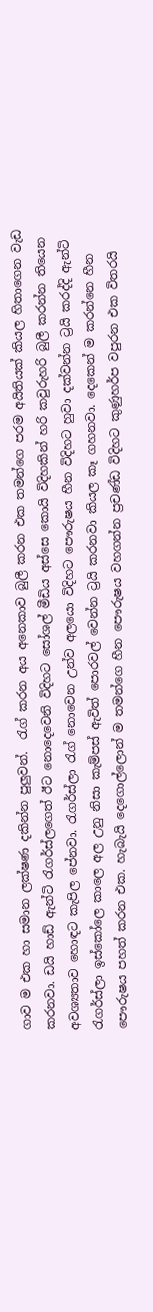ගාව ම එක හා සමාන ලක්ෂණ දකින්න පුලුවන්.  රැග් කරන අය අනෙකාව බුලී කරන එක තමන්ගෙ පරම අයිතියක් කියල හිතාගෙන වැඩ කරනවා. ඩයි හාඩ් ඇන්ටි රැගර්ස්ලගෙත් ඊට නොදෙවෙනි විදිහට සෝශල් මීඩිය අස්සෙ කොයි විදිහකින් හරි කවුරුහරි බුලී කරන්න තියෙන අවශ්‍යතාව හොඳට කැපිල පේනවා. රැගර්ස්ලා රැග් නොවෙන උන්ව අලයො විදිහට පෞරුෂය හීන විදිහට හුවා දක්වන්න ට්‍රයි කරද්දි ඇන්ටි රැගර්ස්ලා ඉස්කෝලෙ කාලෙ අල උනු නිසා කැම්පස් ඇවිත් පොරවල් වෙන්න ට්‍රයි කරනවා කියල කෑ ගහනවා. දෙකෙන් ම කරන්නෙ හීන පෞරුෂය පහත් කරන එක. හැබැයි දෙගොල්ලොන් ම තමන්ගෙ හීන පෞරුෂය වහගන්න ප්‍රචණ්ඩ විදිහට කුණුහර්ප වපුරන එක විතරයි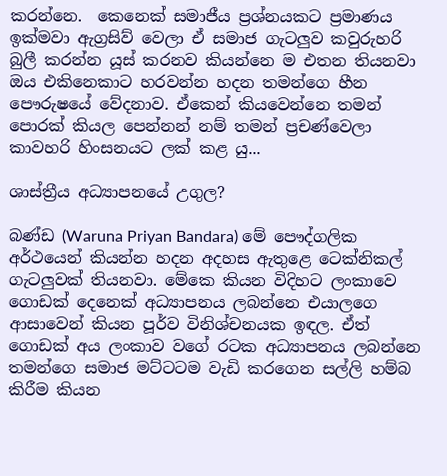කරන්නෙ.  කෙනෙක් සමාජීය ප්‍රශ්නයකට ප්‍රමාණය ඉක්මවා ඇග්‍රසිව් වෙලා ඒ සමාජ ගැටලුව කවුරුහරි බුලී කරන්න යූස් කරනව කියන්නෙ ම එතන තියනවා ඔය එකිනෙකාට හරවන්න හදන තමන්ගෙ හීන පෞරුෂයේ වේදනාව. ඒකෙන් කියවෙන්නෙ තමන් පොරක් කියල පෙන්නන් නම් තමන් ප්‍රචණ්වෙලා කාවහරි හිංසනයට ලක් කළ යු...

ශාස්ත්‍රීය අධ්‍යාපනයේ උගුල?

බණ්ඩ (Waruna Priyan Bandara) මේ පෞද්ගලික අර්ථයෙන් කියන්න හදන අදහස ඇතුළෙ ටෙක්නිකල් ගැටලුවක් තියනවා. මේකෙ කියන විදිහට ලංකාවෙ ගොඩක් දෙනෙක් අධ්‍යාපනය ලබන්නෙ එයාලගෙ ආසාවෙන් කියන පූර්ව විනිශ්චනයක ඉඳල. ඒත් ගොඩක් අය ලංකාව වගේ රටක අධ්‍යාපනය ලබන්නෙ තමන්ගෙ සමාජ මට්ටටම වැඩි කරගෙන සල්ලි හම්බ කිරීම කියන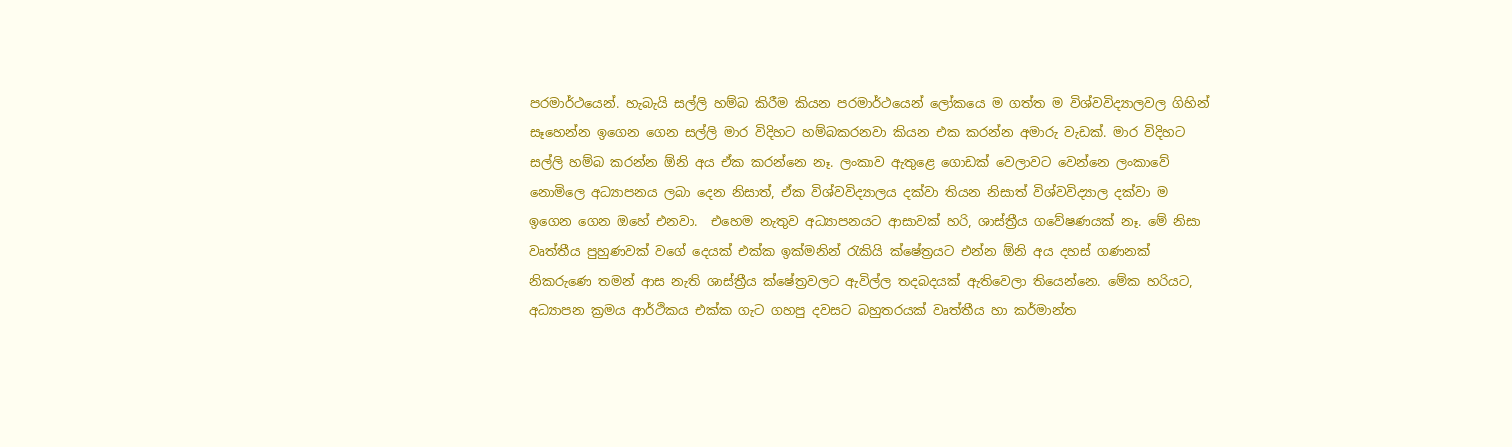පරමාර්ථයෙන්. හැබැයි සල්ලි හම්බ කිරීම කියන පරමාර්ථයෙන් ලෝකයෙ ම ගත්ත ම විශ්වවිද්‍යාලවල ගිහින් සෑහෙන්න ඉගෙන ගෙන සල්ලි මාර විදිහට හම්බකරනවා කියන එක කරන්න අමාරු වැඩක්. මාර විදිහට සල්ලි හම්බ කරන්න ඕනි අය ඒක කරන්නෙ නෑ. ලංකාව ඇතුළෙ ගොඩක් වෙලාවට වෙන්නෙ ලංකාවේ නොමිලෙ අධ්‍යාපනය ලබා දෙන නිසාත්, ඒක විශ්වවිද්‍යාලය දක්වා තියන නිසාත් විශ්වවිද්‍යාල දක්වා ම ඉගෙන ගෙන ඔහේ එනවා.  එහෙම නැතුව අධ්‍යාපනයට ආසාවක් හරි, ශාස්ත්‍රීය ගවේෂණයක් නෑ. මේ නිසා වෘත්තීය පුහුණවක් වගේ දෙයක් එක්ක ඉක්මනින් රැකියි ක්ෂේත්‍රයට එන්න ඕනි අය දහස් ගණනක් නිකරුණෙ තමන් ආස නැති ශාස්ත්‍රීය ක්ෂේත්‍රවලට ඇවිල්ල තදබදයක් ඇතිවෙලා තියෙන්නෙ. මේක හරියට, අධ්‍යාපන ක්‍රමය ආර්ථිකය එක්ක ගැට ගහපු දවසට බහුතරයක් වෘත්තීය හා කර්මාන්ත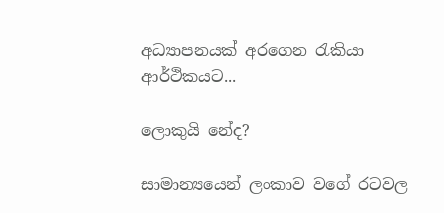අධ්‍යාපනයක් අරගෙන රැකියා ආර්ථිකයට...

ලොකුයි නේද?

සාමාන්‍යයෙන් ලංකාව වගේ රටවල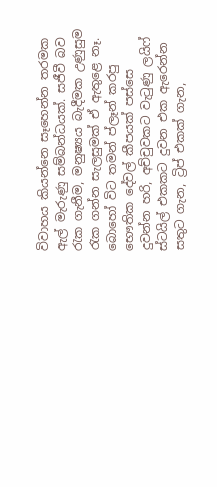විවාහය කියන්නෙ සෑහෙන්න තරමක ඇල් මැරුණු සම්බන්ධයක්. සජීවී බව රැක ගැනීම, මනුෂ්‍යය බැදීමක උණුසුම රැක ගන්න සැලසුමක් ඒ ඇතුළෙ නෑ. බොහෝ විට තමන් ප්ලෑන් කරපු භෞතික දේවල් කීපයක් පස්සෙ දුවන්න හරි, අච්චුවකට වැටුණු ලයිෆ් ස්ටයිල් එකකට දුවන එක ඇරෙන්න සතුට ගැන, ට්‍රිප් එකක් ගැන,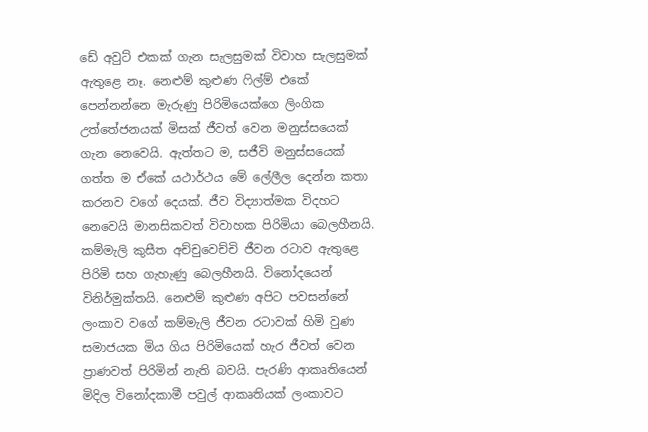ඩේ අවුට් එකක් ගැන සැලසුමක් විවාහ සැලසුමක් ඇතුළෙ නෑ. නෙළුම් කුළුණ ෆිල්ම් එකේ පෙන්නන්නෙ මැරුණු පිරිමියෙක්ගෙ ලිංගික උත්තේජනයක් මිසක් ජීවත් වෙන මනුස්සයෙක් ගැන නෙවෙයි. ඇත්තට ම, සජීවි මනුස්සයෙක් ගත්ත ම ඒකේ යථාර්ථය මේ ලේලීල දෙන්න කතා කරනව වගේ දෙයක්. ජීව විද්‍යාත්මක විදහට නෙවෙයි මානසිකවත් විවාහක පිරිමියා බෙලහීනයි. කම්මැලි කුසීත අච්චුවෙච්චි ජීවන රටාව ඇතුළෙ පිරිමි සහ ගැහැණු බෙලහීනයි. විනෝදයෙන් විනිර්මුක්තයි. නෙළුම් කුළුණ අපිට පවසන්නේ ලංකාව වගේ කම්මැලි ජීවන රටාවක් හිමි වුණ සමාජයක මිය ගිය පිරිමියෙක් හැර ජීවත් වෙන ප්‍රාණවත් පිරිමින් නැති බවයි. පැරණි ආකෘතියෙන් මිදිල විනෝදකාමී පවුල් ආකෘතියක් ලංකාවට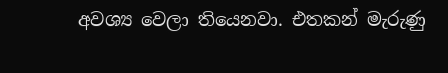අවශ්‍ය වෙලා තියෙනවා. එතකන් මැරුණු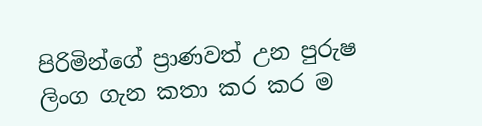පිරිමින්ගේ ප්‍රාණවත් උන පුරුෂ ලිංග ගැන කතා කර කර ම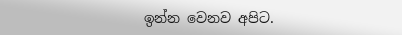ඉන්න වෙනව අපිට.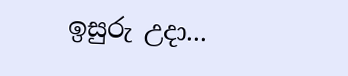ඉසුරු උදා...